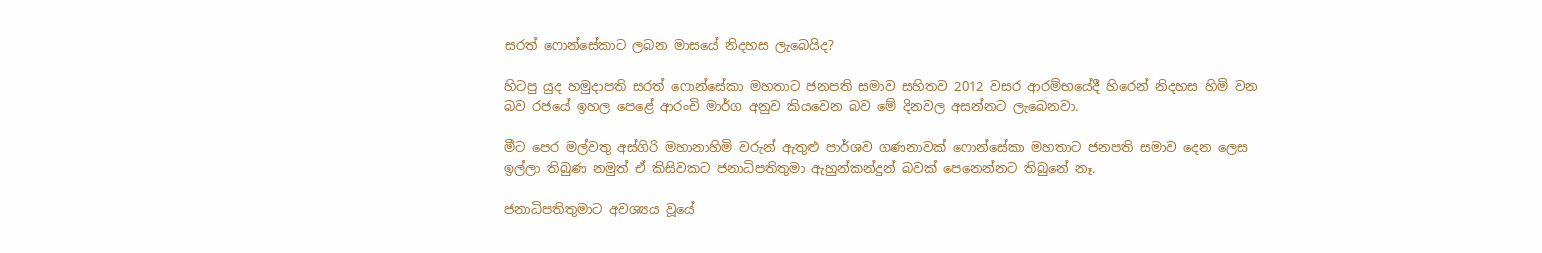සරත් ෆොන්සේකාට ලබන මාසයේ නිදහස ලැබෙයිද?

හිටපු යුද හමුදාපති සරත් ෆොන්සේකා මහතාට ජනපති සමාව සහිතව 2012 වසර ආරම්භයේදී හිරෙන් නිදහස හිමි වන බව රජයේ ඉහල පෙළේ ආරංචි මාර්ග අනුව කියවෙන බව මේ දිනවල අසන්නට ලැබෙනවා.

මීට පෙර මල්වතු අස්ගිරි මහානාහිමි වරුන් ඇතුළු පාර්ශව ගණනාවක් ෆොන්සේකා මහතාට ජනපති සමාව දෙන ලෙස ඉල්ලා තිබුණ නමුත් ඒ කිසිවකට ජනාධිපතිතුමා ඇහුන්කන්දුන් බවක් පෙනෙන්නට තිබුනේ නෑ.

ජනාධිපතිතුමාට අවශ්‍යය වූයේ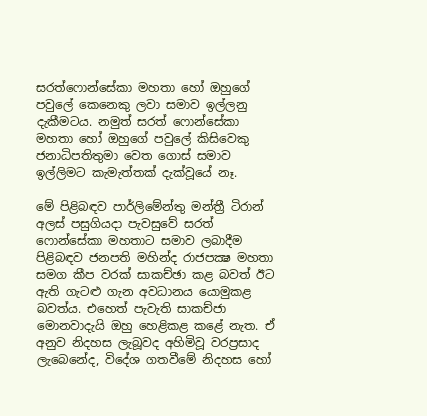සරත්ෆොන්සේකා මහතා හෝ ඔහුගේ පවුලේ කෙනෙකු ලවා සමාව ඉල්ලනු දැකීමටය. නමුත් සරත් ෆොන්සේකා මහතා හෝ ඔහුගේ පවුලේ කිසිවෙකු ජනාධිපතිතුමා වෙත ගොස් සමාව ඉල්ලිමට කැමැත්තක් දැක්වූයේ නෑ.

මේ පිළිබඳව පාර්ලිමේන්තු මන්ත්‍රී ටිරාන් අලස් පසුගියදා පැවසුවේ සරත් ෆොන්සේකා මහතාට සමාව ලබාදීම පිළිබඳව ජනපති මහින්ද රාජපක්‍ෂ මහතා සමග කීප වරක් සාකච්ඡා කළ බවත් ඊට ඇති ගැටළු ගැන අවධානය යොමුකළ බවත්ය. එහෙත් පැවැති සාකච්ජා මොනවාදැයි ඔහු හෙළිකළ කළේ නැත. ඒ අනුව නිදහස ලැබූවද අහිමිවූ වරප්‍රසාද ලැබෙනේද, විදේශ ගතවීමේ නිදහස හෝ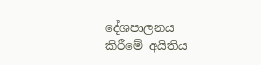දේශපාලනය කිරීමේ අයිතිය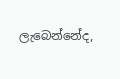ලැබෙන්නේද,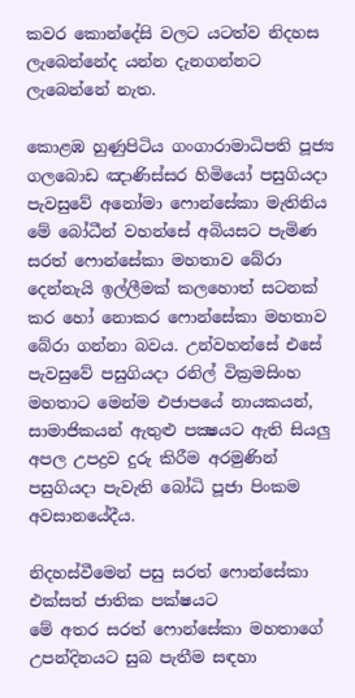කවර කොන්දේසි වලට යටත්ව නිදහස ලැබෙන්නේද යන්න දැනගන්නට ලැබෙන්නේ නැත.

කොළඹ හුණුපිටිය ගංගාරාමාධිපති පූජ්‍ය ගලබොඩ ඤාණිස්‌සර හිමියෝ පසුගියදා පැවසුවේ අනෝමා ෆොන්සේකා මැතිනිය මේ බෝධීන් වහන්සේ අබියසට පැමිණ සරත් ෆොන්සේකා මහතාව බේරා දෙන්නැයි ඉල්ලීමක්‌ කලහොත් සටනක්‌ කර හෝ නොකර ෆොන්සේකා මහතාව බේරා ගන්නා බවය. උන්වහන්සේ එසේ පැවසුවේ පසුගියදා රනිල් වික්‍රමසිංහ මහතාට මෙන්ම එජාපයේ නායකයන්, සාමාජිකයන් ඇතුළු පක්‍ෂයට ඇති සියලු අපල උපද්‍රව දුරු කිරීම අරමුණින් පසුගියදා පැවැති බෝධි පූජා පිංකම අවසානයේදීය.

නිදහස්වීමෙන් පසු සරත් ෆොන්සේකා එක්සත් ජාතික පක්ෂයට
මේ අතර සරත් ෆොන්සේකා මහතාගේ උපන්දිනයට සුබ පැතීම සඳහා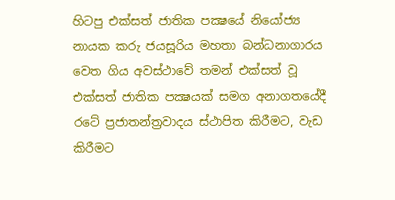හිටපු එක්සත් ජාතික පක්‍ෂයේ නියෝජ්‍ය නායක කරු ජයසූරිය මහතා බන්ධනාගාරය වෙත ගිය අවස්ථාවේ තමන් එක්සත් වූ එක්සත් ජාතික පක්‍ෂයක් සමග අනාගතයේදී රටේ ප්‍රජාතන්ත්‍රවාදය ස්ථාපිත කිරීමට, වැඩ කිරීමට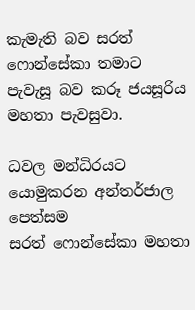කැමැති බව සරත් ෆොන්සේකා තමාට පැවැසූ බව කරූ ජයසූරිය මහතා පැවසුවා.

ධවල මන්ධිරයට යොමුකරන අන්තර්ජාල පෙත්සම
සරත් ෆොන්සේකා මහතා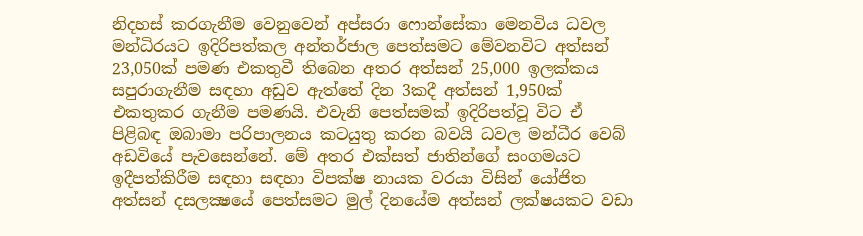නිදහස් කරගැනීම වෙනුවෙන් අප්සරා ෆොන්සේකා මෙනවිය ධවල මන්ධිරයට ඉදිරිපත්කල අන්තර්ජාල පෙත්සමට මේවනවිට අත්සන් 23,050ක් පමණ එකතුවී තිබෙන අතර අත්සන් 25,000 ඉලක්කය සපුරාගැනීම සඳහා අඩුව ඇත්තේ දින 3කදී අත්සන් 1,950ක් එකතුකර ගැනීම පමණයි. එවැනි පෙත්සමක් ඉදිරිපත්වූ විට ඒ පිළිබඳ ඔබාමා පරිපාලනය කටයුතු කරන බවයි ධවල මන්ධීර වෙබ් අඩවියේ පැවසෙන්නේ. මේ අතර එක්සත් ජාතින්ගේ සංගමයට ඉදීපත්කිරීම සඳහා සඳහා විපක්ෂ නායක වරයා විසින් යෝජිත අත්සන් දසලක්‍ෂයේ පෙත්සමට මුල් දිනයේම අත්සන් ලක්ෂයකට වඩා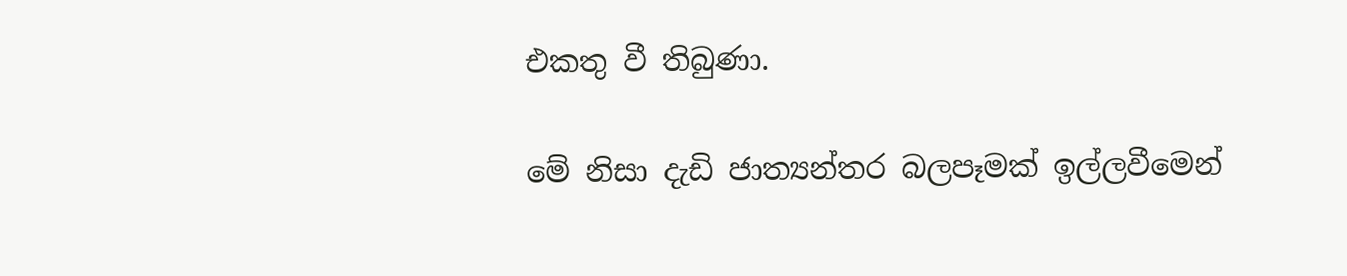එකතු වී තිබුණා.

මේ නිසා දැඩි ජාත්‍යන්තර බලපෑමක් ඉල්ලවීමෙන්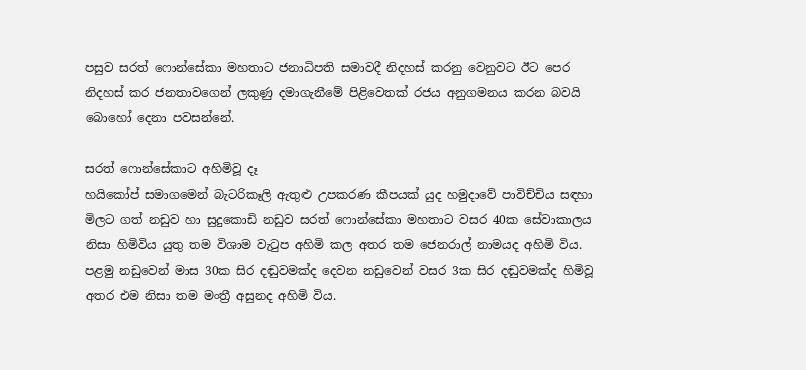පසුව සරත් ෆොන්සේකා මහතාට ජනාධිපති සමාවදී නිදහස් කරනු වෙනුවට ඊට පෙර නිදහස් කර ජනතාවගෙන් ලකුණු දමාගැනීමේ පිළිවෙතක් රජය අනුගමනය කරන බවයි බොහෝ දෙනා පවසන්නේ.

සරත් ෆොන්සේකාට අහිමිවූ දෑ
හයිකෝප් සමාගමෙන් බැටරිකෑලි ඇතුළු උපකරණ කීපයක් යුද හමුදාවේ පාවිච්චිය සඳහා මිලට ගත් නඩුව හා සුදුකොඩි නඩුව සරත් ෆොන්සේකා මහතාට වසර 40ක සේවාකාලය නිසා හිමිවිය යුතු තම විශාම වැටුප අහිමි කල අතර තම ජෙනරාල් නාමයද අහිමි විය. පළමු නඩුවෙන් මාස 30ක සිර දඬුවමක්ද දෙවන නඩුවෙන් වසර 3ක සිර දඬුවමක්ද හිමිවූ අතර එම නිසා තම මංත්‍රී අසුනද අහිමි විය.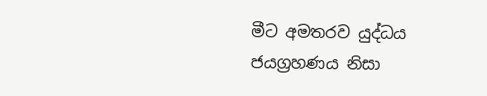මීට අමතරව යුද්ධය ජයග්‍රහණය නිසා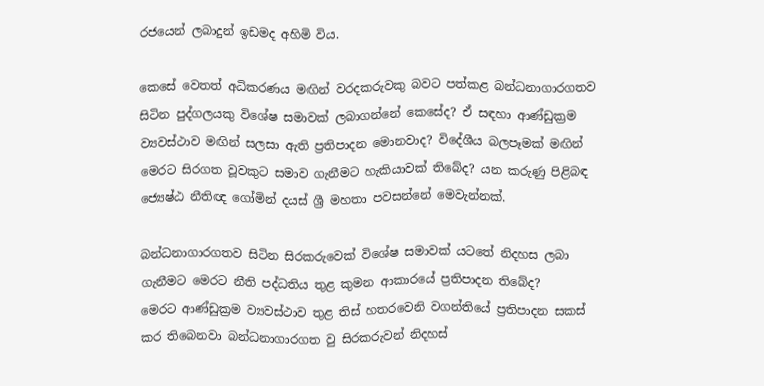රජයෙන් ලබාදුන් ඉඩමද අහිමි විය.

කෙසේ වෙතත් අධිකරණය මඟින් වරදකරුවකු බවට පත්කළ බන්ධනාගාරගතව සිටින පුද්ගලයකු විශේෂ සමාවක් ලබාගන්නේ කෙසේද? ඒ සඳහා ආණ්ඩුක්‍රම ව්‍යවස්ථාව මඟින් සලසා ඇති ප්‍රතිපාදන මොනවාද? විදේශීය බලපෑමක් මඟින් මෙරට සිරගත වූවකුට සමාව ගැනීමට හැකියාවක් තිබේද? යන කරුණු පිළිබඳ ජ්‍යෙෂ්ඨ නීතිඥ ගෝමින් දයස් ශ්‍රී මහතා පවසන්නේ මෙවැන්නක්.

බන්ධනාගාරගතව සිටින සිරකරුවෙක් විශේෂ සමාවක් යටතේ නිදහස ලබා ගැනීමට මෙරට නීති පද්ධතිය තුළ කුමන ආකාරයේ ප්‍රතිපාදන තිබේද?
මෙරට ආණ්ඩුක්‍රම ව්‍යවස්ථාව තුළ තිස් හතරවෙනි වගන්තියේ ප්‍රතිපාදන සකස් කර තිබෙනවා බන්ධනාගාරගත වු සිරකරුවන් නිදහස්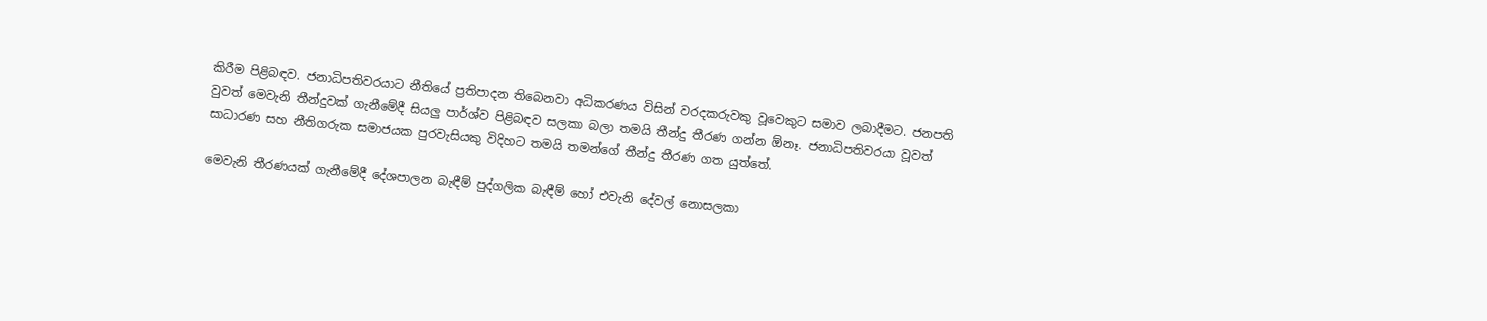කිරීම පිළිබඳව. ජනාධිපතිවරයාට නීතියේ ප්‍රතිපාදන තිබෙනවා අධිකරණය විසින් වරදකරුවකු වූවෙකුට සමාව ලබාදීමට. ජනපති වුවත් මෙවැනි තීන්දුවක් ගැනීමේදී සියලු පාර්ශ්ව පිළිබඳව සලකා බලා තමයි තීන්දු තීරණ ගන්න ඕනෑ. ජනාධිපතිවරයා වූවත් සාධාරණ සහ නීතිගරුක සමාජයක පුරවැසියකු විදිහට තමයි තමන්ගේ තීන්දු තීරණ ගත යුත්තේ.

මෙවැනි තීරණයක් ගැනීමේදී දේශපාලන බැඳීම් පුද්ගලික බැඳීම් හෝ එවැනි දේවල් නොසලකා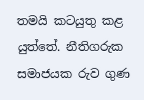තමයි කටයුතු කළ යුත්තේ. නීතිගරුක සමාජයක රුව ගුණ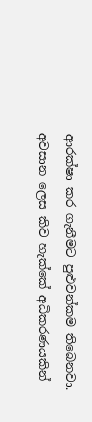ආරක්ෂා කර ගැනීමට පුළුවන්කම තිබෙනවා. අවසාන ලෙස කිව හැක්කේ අධිකරණයකින්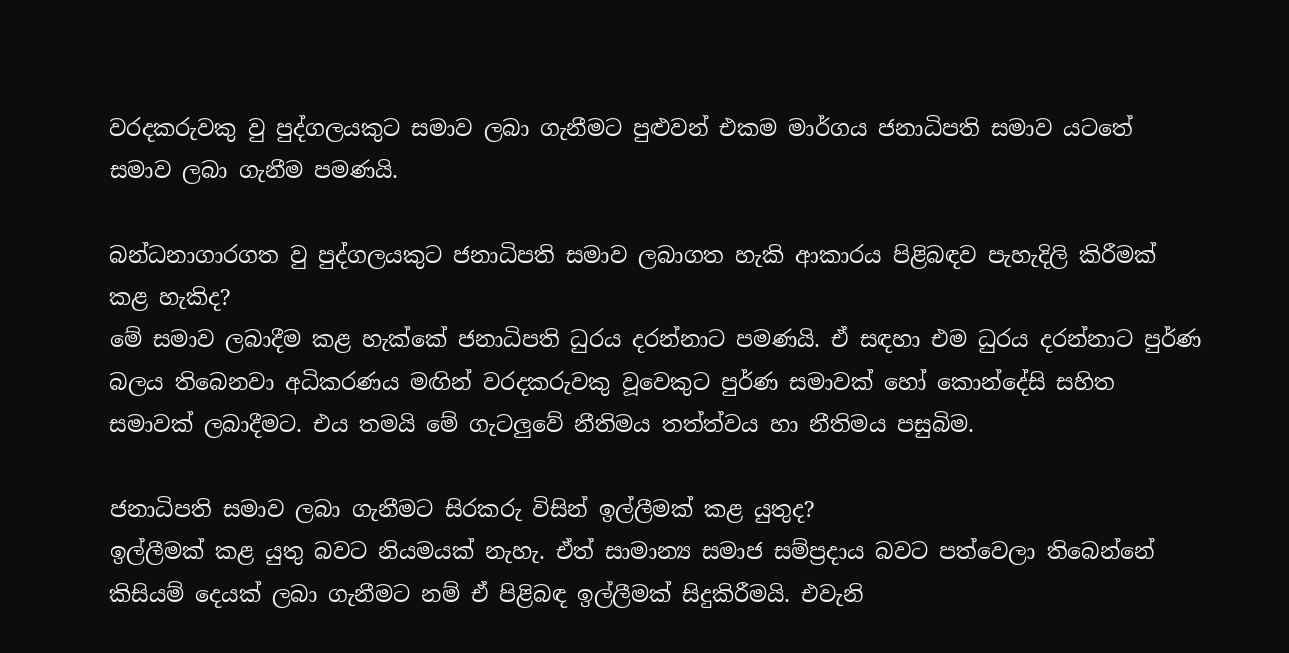වරදකරුවකු වු පුද්ගලයකුට සමාව ලබා ගැනීමට පුළුවන් එකම මාර්ගය ජනාධිපති සමාව යටතේ සමාව ලබා ගැනීම පමණයි.

බන්ධනාගාරගත වු පුද්ගලයකුට ජනාධිපති සමාව ලබාගත හැකි ආකාරය පිළිබඳව පැහැදිලි කිරීමක් කළ හැකිද?
මේ සමාව ලබාදීම කළ හැක්කේ ජනාධිපති ධුරය දරන්නාට පමණයි. ඒ සඳහා එම ධුරය දරන්නාට පුර්ණ බලය තිබෙනවා අධිකරණය මඟින් වරදකරුවකු වූවෙකුට පුර්ණ සමාවක් හෝ කොන්දේසි සහිත සමාවක් ලබාදීමට. එය තමයි මේ ගැටලුවේ නීතිමය තත්ත්වය හා නීතිමය පසුබිම.

ජනාධිපති සමාව ලබා ගැනීමට සිරකරු විසින් ඉල්ලීමක් කළ යුතුද?
ඉල්ලීමක් කළ යුතු බවට නියමයක් නැහැ. ඒත් සාමාන්‍ය සමාජ සම්ප්‍රදාය බවට පත්වෙලා තිබෙන්නේ කිසියම් දෙයක් ලබා ගැනීමට නම් ඒ පිළිබඳ ඉල්ලීමක් සිදුකිරීමයි. එවැනි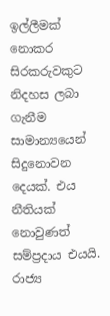ඉල්ලීමක් නොකර සිරකරුවකුට නිදහස ලබා ගැනීම සාමාන්‍යයෙන් සිදුනොවන දෙයක්. එය නීතියක් නොවුණත් සම්ප්‍රදාය එයයි. රාජ්‍ය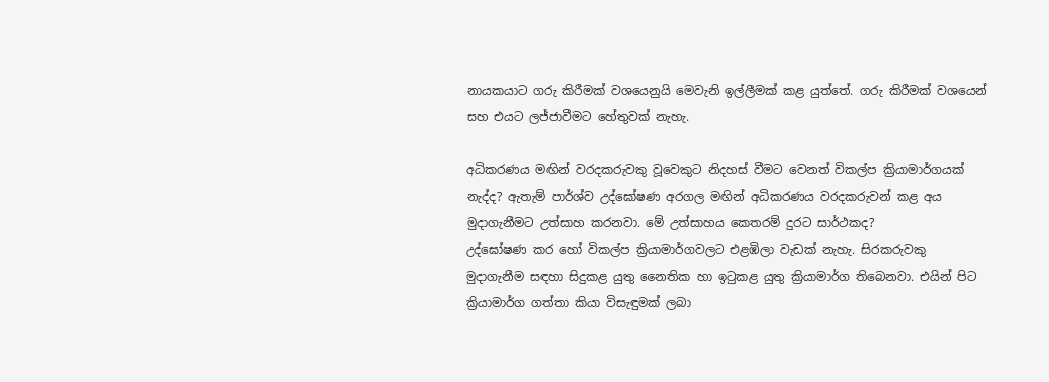නායකයාට ගරු කිරීමක් වශයෙනුයි මෙවැනි ඉල්ලීමක් කළ යුත්තේ. ගරු කිරීමක් වශයෙන් සහ එයට ලජ්ජාවීමට හේතුවක් නැහැ.

අධිකරණය මඟින් වරදකරුවකු වූවෙකුට නිදහස් වීමට වෙනත් විකල්ප ක්‍රියාමාර්ගයක් නැද්ද? ඇතැම් පාර්ශ්ව උද්ඝෝෂණ අරගල මඟින් අධිකරණය වරදකරුවන් කළ අය මුදාගැනීමට උත්සාහ කරනවා. මේ උත්සාහය කෙතරම් දුරට සාර්ථකද?
උද්ඝෝෂණ කර හෝ විකල්ප ක්‍රියාමාර්ගවලට එළඹිලා වැඩක් නැහැ. සිරකරුවකු මුදාගැනීම සඳහා සිදුකළ යුතු නෛතික හා ඉටුකළ යුතු ක්‍රියාමාර්ග තිබෙනවා. එයින් පිට ක්‍රියාමාර්ග ගත්තා කියා විසැඳුමක් ලබා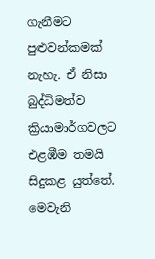ගැනීමට පුළුවන්කමක් නැහැ. ඒ නිසා බුද්ධිමත්ව ක්‍රියාමාර්ගවලට එළඹීම තමයි සිදුකළ යුත්තේ. මෙවැනි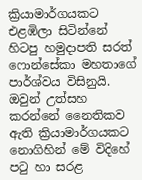ක්‍රියාමාර්ගයකට එළඹිලා සිටින්නේ හිටපු හමුදාපති සරත් ෆොන්සේකා මහතාගේ පාර්ශ්වය විසිනුයි. ඔවුන් උත්සහ කරන්නේ නෛතිකව ඇති ක්‍රියාමාර්ගයකට නොගිහින් මේ විදිහේ පටු හා සරළ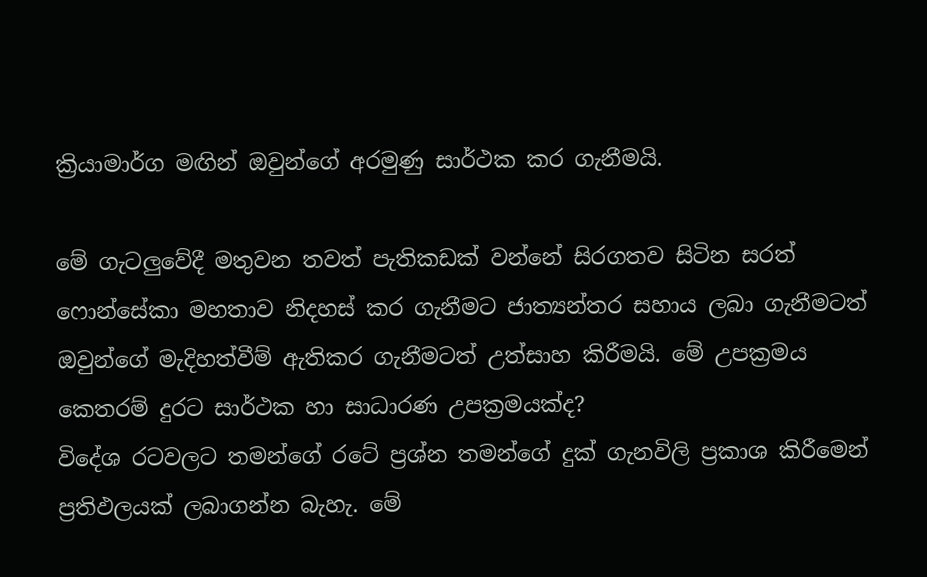ක්‍රියාමාර්ග මඟින් ඔවුන්ගේ අරමුණු සාර්ථක කර ගැනීමයි.

මේ ගැටලුවේදී මතුවන තවත් පැතිකඩක් වන්නේ සිරගතව සිටින සරත් ෆොන්සේකා මහතාව නිදහස් කර ගැනීමට ජාත්‍යන්තර සහාය ලබා ගැනීමටත් ඔවුන්ගේ මැදිහත්වීම් ඇතිකර ගැනීමටත් උත්සාහ කිරීමයි. මේ උපක්‍රමය කෙතරම් දුරට සාර්ථක හා සාධාරණ උපක්‍රමයක්ද?
විදේශ රටවලට තමන්ගේ රටේ ප්‍රශ්න තමන්ගේ දුක් ගැනවිලි ප්‍රකාශ කිරීමෙන් ප්‍රතිඵලයක් ලබාගන්න බැහැ. මේ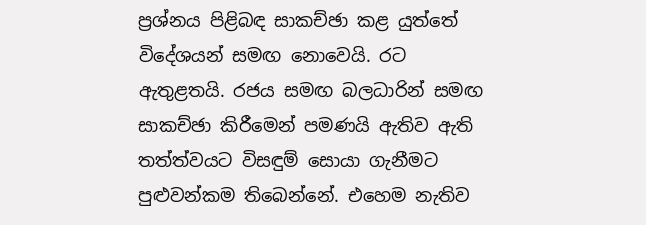ප්‍රශ්නය පිළිබඳ සාකච්ඡා කළ යුත්තේ විදේශයන් සමඟ නොවෙයි. රට ඇතුළතයි. රජය සමඟ බලධාරින් සමඟ සාකච්ඡා කිරීමෙන් පමණයි ඇතිව ඇති තත්ත්වයට විසඳුම් සොයා ගැනීමට පුළුවන්කම තිබෙන්නේ. එහෙම නැතිව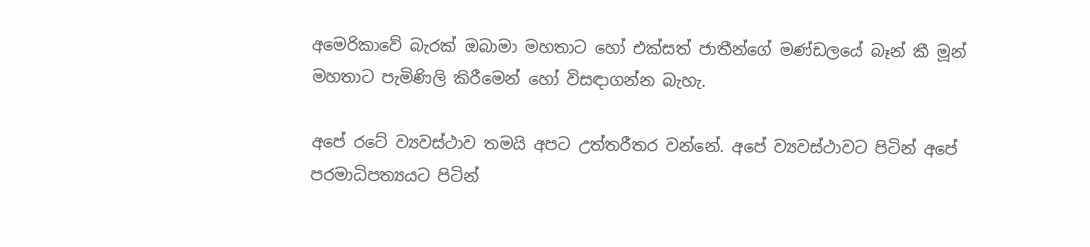අමෙරිකාවේ බැරක් ඔබාමා මහතාට හෝ එක්සත් ජාතීන්ගේ මණ්ඩලයේ බෑන් කී මූන් මහතාට පැමිණිලි කිරීමෙන් හෝ විසඳාගන්න බැහැ.

අපේ රටේ ව්‍යවස්ථාව තමයි අපට උත්තරීතර වන්නේ. අපේ ව්‍යවස්ථාවට පිටින් අපේ පරමාධිපත්‍යයට පිටින්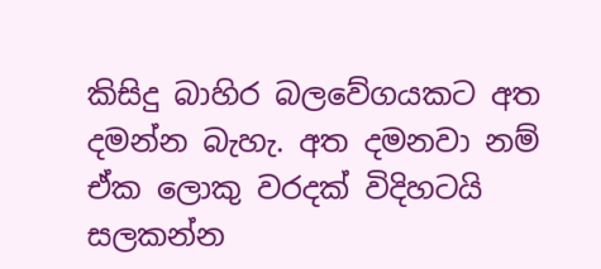කිසිදු බාහිර බලවේගයකට අත දමන්න බැහැ. අත දමනවා නම් ඒක ලොකු වරදක් විදිහටයි සලකන්න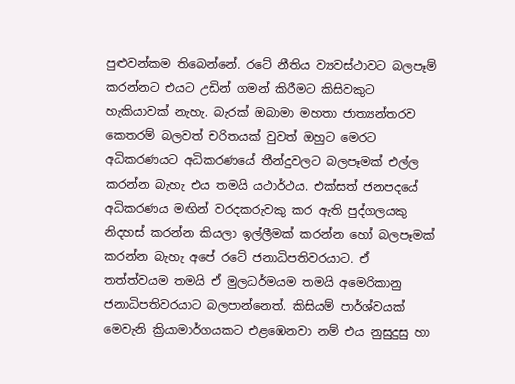පුළුවන්කම තිබෙන්නේ. රටේ නීතිය ව්‍යවස්ථාවට බලපෑම් කරන්නට එයට උඩින් ගමන් කිරීමට කිසිවකුට හැකියාවක් නැහැ. බැරක් ඔබාමා මහතා ජාත්‍යන්තරව කෙතරම් බලවත් චරිතයක් වුවත් ඔහුට මෙරට අධිකරණයට අධිකරණයේ තීන්දුවලට බලපෑමක් එල්ල කරන්න බැහැ එය තමයි යථාර්ථය. එක්සත් ජනපදයේ අධිකරණය මඟින් වරදකරුවකු කර ඇති පුද්ගලයකු නිදහස් කරන්න කියලා ඉල්ලීමක් කරන්න හෝ බලපෑමක් කරන්න බැහැ අපේ රටේ ජනාධිපතිවරයාට. ඒ තත්ත්වයම තමයි ඒ මුලධර්මයම තමයි අමෙරිකානු ජනාධිපතිවරයාට බලපාන්නෙත්. කිසියම් පාර්ශ්වයක් මෙවැනි ක්‍රියාමාර්ගයකට එළඹෙනවා නම් එය නුසුදුසු හා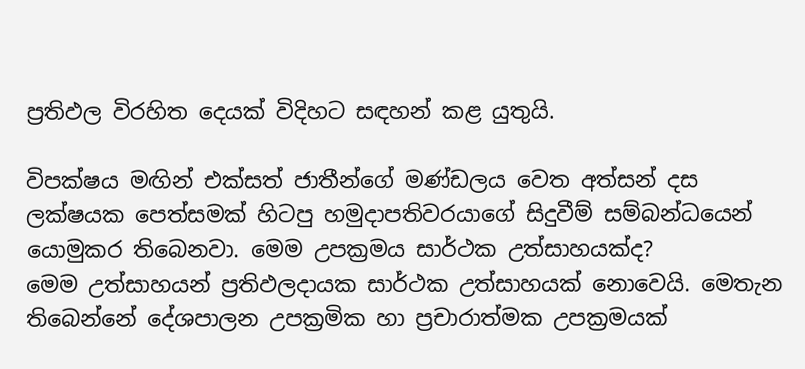ප්‍රතිඵල විරහිත දෙයක් විදිහට සඳහන් කළ යුතුයි.

විපක්ෂය මඟින් එක්සත් ජාතීන්ගේ මණ්ඩලය වෙත අත්සන් දස ලක්ෂයක පෙත්සමක් හිටපු හමුදාපතිවරයාගේ සිදුවීම් සම්බන්ධයෙන් යොමුකර තිබෙනවා. මෙම උපක්‍රමය සාර්ථක උත්සාහයක්ද?
මෙම උත්සාහයන් ප්‍රතිඵලදායක සාර්ථක උත්සාහයක් නොවෙයි. මෙතැන තිබෙන්නේ දේශපාලන උපක්‍රමික හා ප්‍රචාරාත්මක උපක්‍රමයක්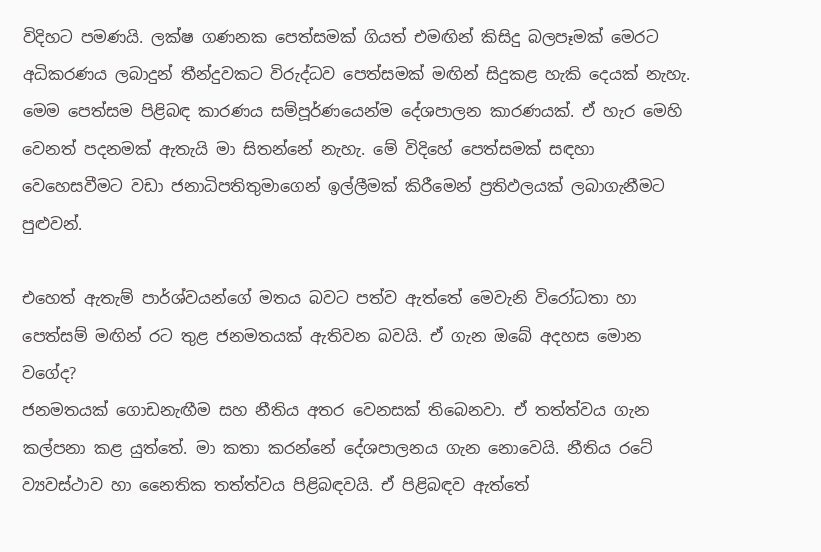විදිහට පමණයි. ලක්ෂ ගණනක පෙත්සමක් ගියත් එමඟින් කිසිදු බලපෑමක් මෙරට අධිකරණය ලබාදුන් තීන්දුවකට විරුද්ධව පෙත්සමක් මඟින් සිදුකළ හැකි දෙයක් නැහැ. මෙම පෙත්සම පිළිබඳ කාරණය සම්පූර්ණයෙන්ම දේශපාලන කාරණයක්. ඒ හැර මෙහි වෙනත් පදනමක් ඇතැයි මා සිතන්නේ නැහැ. මේ විදිහේ පෙත්සමක් සඳහා වෙහෙසවීමට වඩා ජනාධිපතිතුමාගෙන් ඉල්ලීමක් කිරීමෙන් ප්‍රතිඵලයක් ලබාගැනීමට පුළුවන්.

එහෙත් ඇතැම් පාර්ශ්වයන්ගේ මතය බවට පත්ව ඇත්තේ මෙවැනි විරෝධතා හා පෙත්සම් මඟින් රට තුළ ජනමතයක් ඇතිවන බවයි. ඒ ගැන ඔබේ අදහස මොන වගේද?
ජනමතයක් ගොඩනැඟීම සහ නීතිය අතර වෙනසක් තිබෙනවා. ඒ තත්ත්වය ගැන කල්පනා කළ යුත්තේ. මා කතා කරන්නේ දේශපාලනය ගැන නොවෙයි. නීතිය රටේ ව්‍යවස්ථාව හා නෛතික තත්ත්වය පිළිබඳවයි. ඒ පිළිබඳව ඇත්තේ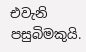එවැනි පසුබිමකුයි.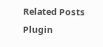Related Posts Plugin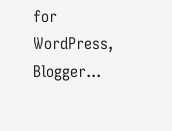for WordPress, Blogger...